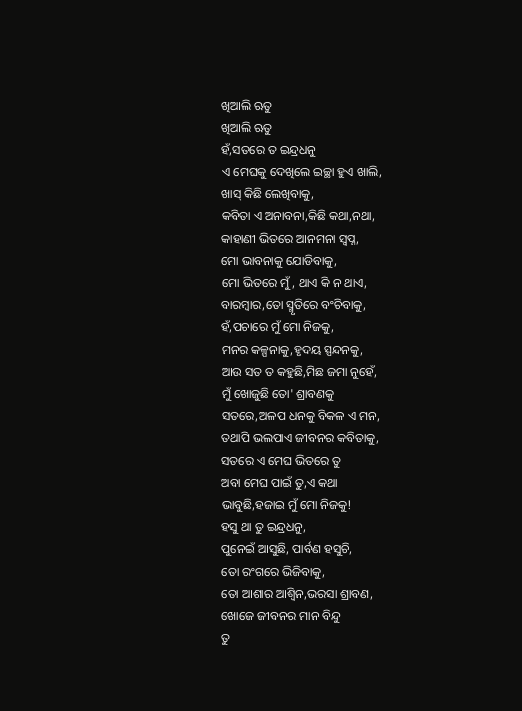ଖିଆଲି ଋତୁ
ଖିଆଲି ଋତୁ
ହଁ,ସତରେ ତ ଇନ୍ଦ୍ରଧନୁ
ଏ ମେଘକୁ ଦେଖିଲେ ଇଚ୍ଛା ହୁଏ ଖାଲି,
ଖାସ୍ କିଛି ଲେଖିବାକୁ,
କବିତା ଏ ଅନାବନା,କିଛି କଥା,ନଥା,
କାହାଣୀ ଭିତରେ ଆନମନା ସ୍ବପ୍ନ,
ମୋ ଭାବନାକୁ ଯୋଡିବାକୁ,
ମୋ ଭିତରେ ମୁଁ, ଥାଏ କି ନ ଥାଏ,
ବାରମ୍ବାର,ତୋ ସ୍ମୃତିରେ ବଂଚିବାକୁ,
ହଁ,ପଚାରେ ମୁଁ ମୋ ନିଜକୁ,
ମନର କଳ୍ପନାକୁ,ହୃଦୟ ସ୍ପନ୍ଦନକୁ,
ଆଉ ସତ ତ କହୁଛି,ମିଛ ଜମା ନୁହେଁ,
ମୁଁ ଖୋଜୁଛି ତୋ' ଶ୍ରାବଣକୁ
ସତରେ,ଅଳପ ଧନକୁ ବିକଳ ଏ ମନ,
ତଥାପି ଭଲପାଏ ଜୀବନର କବିତାକୁ,
ସତରେ ଏ ମେଘ ଭିତରେ ତୁ
ଅବା ମେଘ ପାଇଁ ତୁ,ଏ କଥା
ଭାବୁଛି,ହଜାଇ ମୁଁ ମୋ ନିଜକୁ!
ହସୁ ଥା ତୁ ଇନ୍ଦ୍ରଧନୁ,
ପୁନେଇଁ ଆସୁଛି, ପାର୍ବଣ ହସୁଚି,
ତୋ ରଂଗରେ ଭିଜିବାକୁ,
ତୋ ଆଶାର ଆଶ୍ୱିନ,ଭରସା ଶ୍ରାବଣ,
ଖୋଜେ ଜୀବନର ମାନ ବିନ୍ଦୁ
ତୁ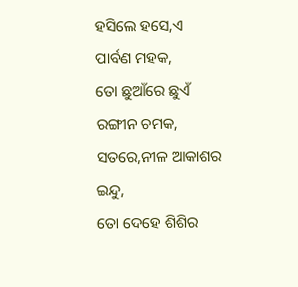ହସିଲେ ହସେ,ଏ ପାର୍ବଣ ମହକ,
ତୋ ଛୁଆଁରେ ଛୁଏଁ ରଙ୍ଗୀନ ଚମକ,
ସତରେ,ନୀଳ ଆକାଶର ଇନ୍ଦୁ,
ତୋ ଦେହେ ଶିଶିର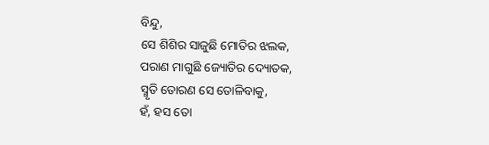ବିନ୍ଦୁ,
ସେ ଶିଶିର ସାଜୁଛି ମୋତିର ଝଲକ,
ପରାଣ ମାଗୁଛି ଜ୍ୟୋତିର ଦ୍ୟୋତକ,
ସ୍ମୃତି ତୋରଣ ସେ ତୋଳିବାକୁ,
ହଁ, ହସ ତୋ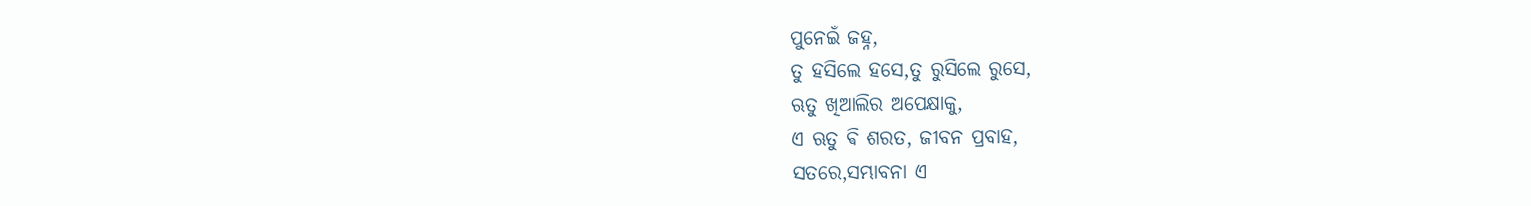ପୁନେଇଁ ଜହ୍ନ,
ତୁ ହସିଲେ ହସେ,ତୁ ରୁସିଲେ ରୁସେ,
ଋତୁ ଖିଆଲିର ଅପେକ୍ଷାକୁ,
ଏ ଋତୁ ଵି ଶରତ, ଜୀବନ ପ୍ରବାହ,
ସତରେ,ସମ୍ଭାବନା ଏ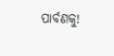ପାର୍ବଣକୁ!